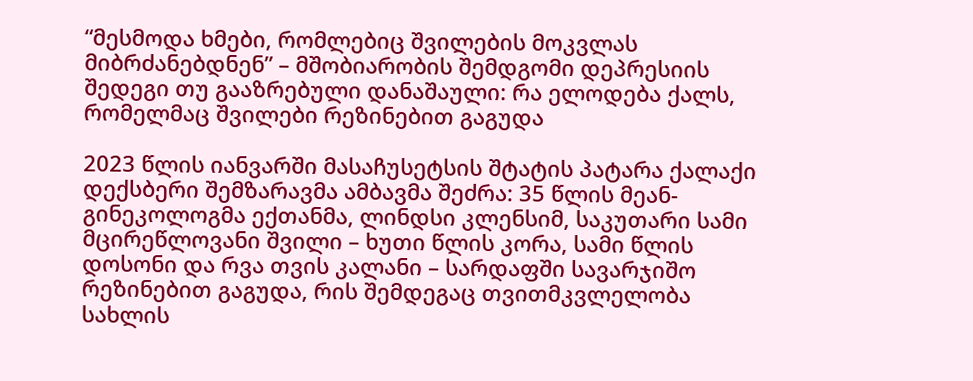“მესმოდა ხმები, რომლებიც შვილების მოკვლას მიბრძანებდნენ” – მშობიარობის შემდგომი დეპრესიის შედეგი თუ გააზრებული დანაშაული: რა ელოდება ქალს, რომელმაც შვილები რეზინებით გაგუდა

2023 წლის იანვარში მასაჩუსეტსის შტატის პატარა ქალაქი დექსბერი შემზარავმა ამბავმა შეძრა: 35 წლის მეან-გინეკოლოგმა ექთანმა, ლინდსი კლენსიმ, საკუთარი სამი მცირეწლოვანი შვილი – ხუთი წლის კორა, სამი წლის დოსონი და რვა თვის კალანი – სარდაფში სავარჯიშო რეზინებით გაგუდა, რის შემდეგაც თვითმკვლელობა სახლის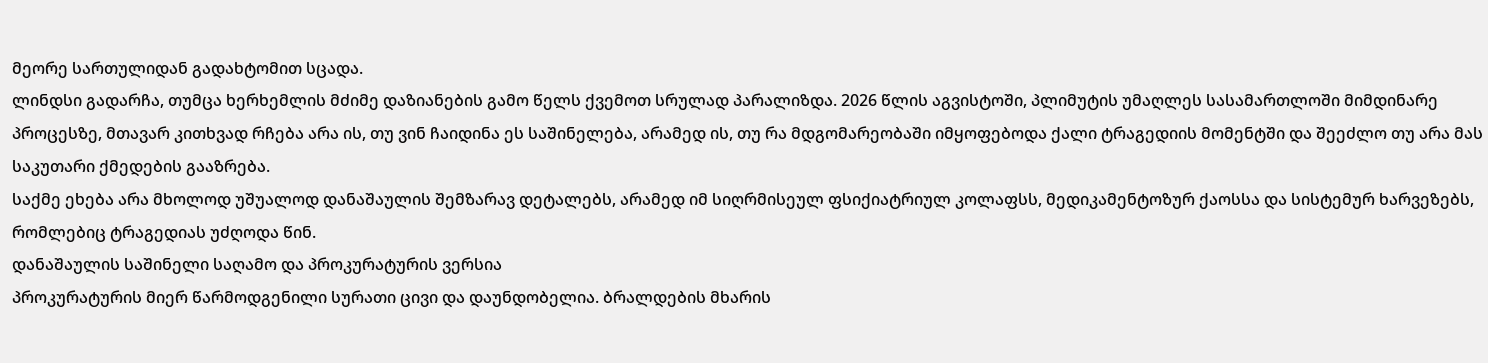მეორე სართულიდან გადახტომით სცადა.
ლინდსი გადარჩა, თუმცა ხერხემლის მძიმე დაზიანების გამო წელს ქვემოთ სრულად პარალიზდა. 2026 წლის აგვისტოში, პლიმუტის უმაღლეს სასამართლოში მიმდინარე პროცესზე, მთავარ კითხვად რჩება არა ის, თუ ვინ ჩაიდინა ეს საშინელება, არამედ ის, თუ რა მდგომარეობაში იმყოფებოდა ქალი ტრაგედიის მომენტში და შეეძლო თუ არა მას საკუთარი ქმედების გააზრება.
საქმე ეხება არა მხოლოდ უშუალოდ დანაშაულის შემზარავ დეტალებს, არამედ იმ სიღრმისეულ ფსიქიატრიულ კოლაფსს, მედიკამენტოზურ ქაოსსა და სისტემურ ხარვეზებს, რომლებიც ტრაგედიას უძღოდა წინ.
დანაშაულის საშინელი საღამო და პროკურატურის ვერსია
პროკურატურის მიერ წარმოდგენილი სურათი ცივი და დაუნდობელია. ბრალდების მხარის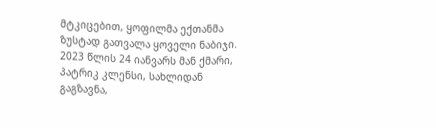მტკიცებით, ყოფილმა ექთანმა ზუსტად გათვალა ყოველი ნაბიჯი. 2023 წლის 24 იანვარს მან ქმარი, პატრიკ კლენსი, სახლიდან გაგზავნა,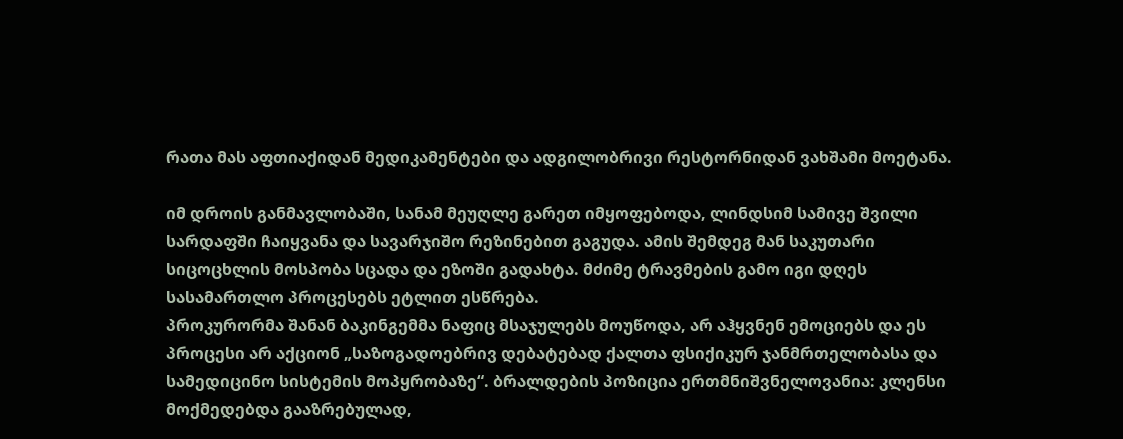რათა მას აფთიაქიდან მედიკამენტები და ადგილობრივი რესტორნიდან ვახშამი მოეტანა.

იმ დროის განმავლობაში, სანამ მეუღლე გარეთ იმყოფებოდა, ლინდსიმ სამივე შვილი სარდაფში ჩაიყვანა და სავარჯიშო რეზინებით გაგუდა. ამის შემდეგ მან საკუთარი სიცოცხლის მოსპობა სცადა და ეზოში გადახტა. მძიმე ტრავმების გამო იგი დღეს სასამართლო პროცესებს ეტლით ესწრება.
პროკურორმა შანან ბაკინგემმა ნაფიც მსაჯულებს მოუწოდა, არ აჰყვნენ ემოციებს და ეს პროცესი არ აქციონ „საზოგადოებრივ დებატებად ქალთა ფსიქიკურ ჯანმრთელობასა და სამედიცინო სისტემის მოპყრობაზე“. ბრალდების პოზიცია ერთმნიშვნელოვანია: კლენსი მოქმედებდა გააზრებულად,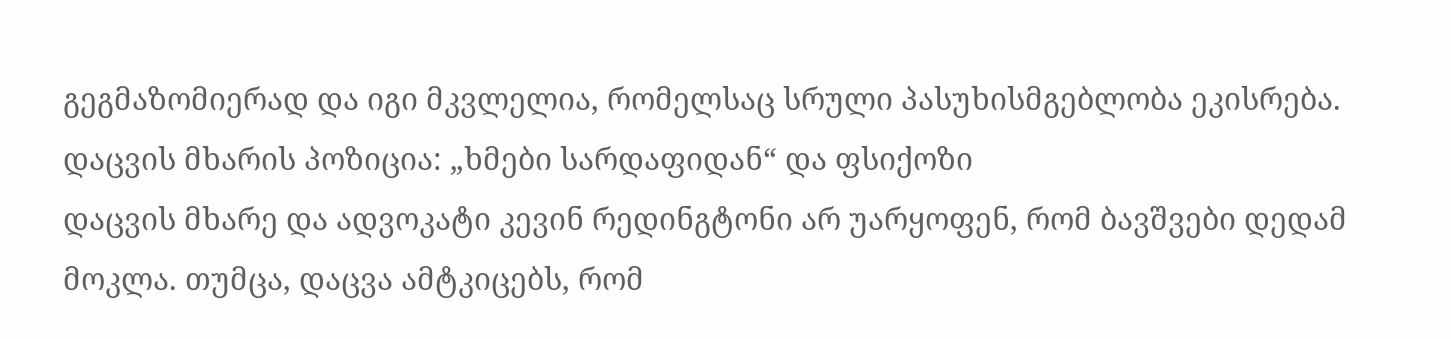გეგმაზომიერად და იგი მკვლელია, რომელსაც სრული პასუხისმგებლობა ეკისრება.
დაცვის მხარის პოზიცია: „ხმები სარდაფიდან“ და ფსიქოზი
დაცვის მხარე და ადვოკატი კევინ რედინგტონი არ უარყოფენ, რომ ბავშვები დედამ მოკლა. თუმცა, დაცვა ამტკიცებს, რომ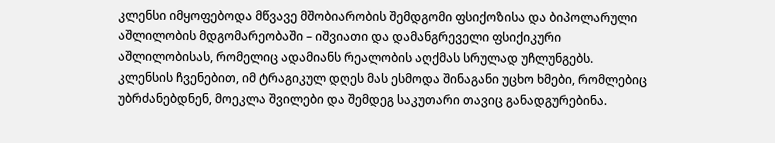კლენსი იმყოფებოდა მწვავე მშობიარობის შემდგომი ფსიქოზისა და ბიპოლარული აშლილობის მდგომარეობაში – იშვიათი და დამანგრეველი ფსიქიკური აშლილობისას, რომელიც ადამიანს რეალობის აღქმას სრულად უჩლუნგებს.
კლენსის ჩვენებით, იმ ტრაგიკულ დღეს მას ესმოდა შინაგანი უცხო ხმები, რომლებიც უბრძანებდნენ, მოეკლა შვილები და შემდეგ საკუთარი თავიც განადგურებინა.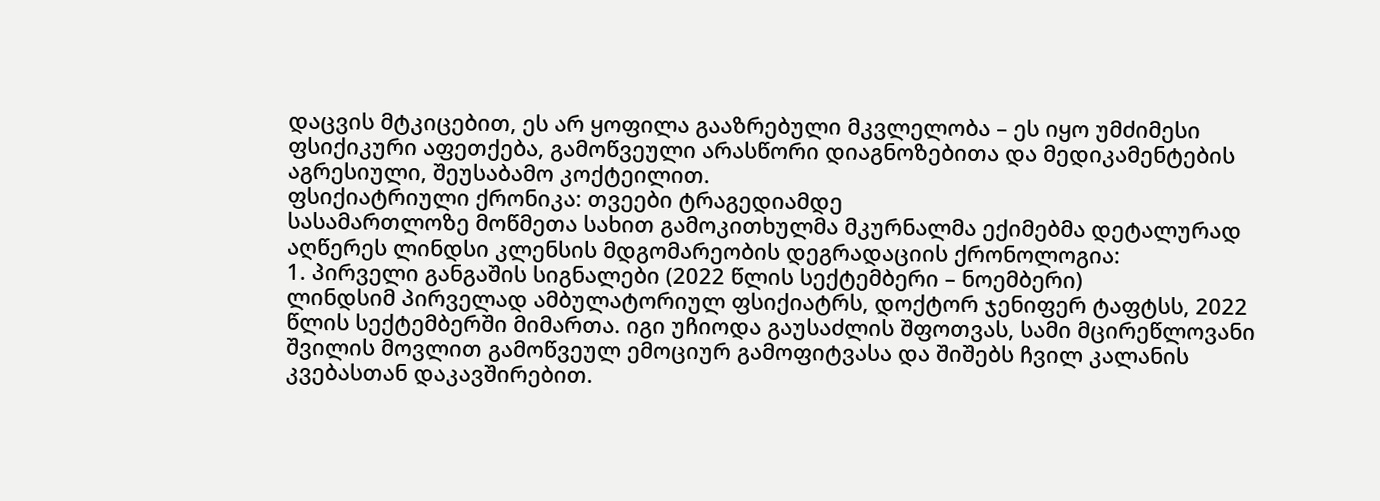დაცვის მტკიცებით, ეს არ ყოფილა გააზრებული მკვლელობა – ეს იყო უმძიმესი ფსიქიკური აფეთქება, გამოწვეული არასწორი დიაგნოზებითა და მედიკამენტების აგრესიული, შეუსაბამო კოქტეილით.
ფსიქიატრიული ქრონიკა: თვეები ტრაგედიამდე
სასამართლოზე მოწმეთა სახით გამოკითხულმა მკურნალმა ექიმებმა დეტალურად აღწერეს ლინდსი კლენსის მდგომარეობის დეგრადაციის ქრონოლოგია:
1. პირველი განგაშის სიგნალები (2022 წლის სექტემბერი – ნოემბერი)
ლინდსიმ პირველად ამბულატორიულ ფსიქიატრს, დოქტორ ჯენიფერ ტაფტსს, 2022 წლის სექტემბერში მიმართა. იგი უჩიოდა გაუსაძლის შფოთვას, სამი მცირეწლოვანი შვილის მოვლით გამოწვეულ ემოციურ გამოფიტვასა და შიშებს ჩვილ კალანის კვებასთან დაკავშირებით.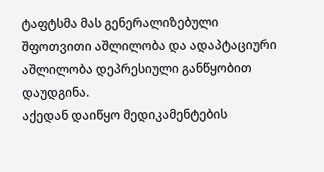ტაფტსმა მას გენერალიზებული შფოთვითი აშლილობა და ადაპტაციური აშლილობა დეპრესიული განწყობით დაუდგინა.
აქედან დაიწყო მედიკამენტების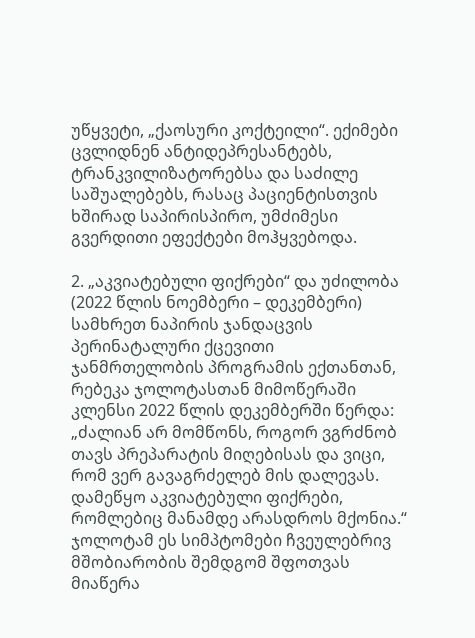უწყვეტი, „ქაოსური კოქტეილი“. ექიმები ცვლიდნენ ანტიდეპრესანტებს, ტრანკვილიზატორებსა და საძილე საშუალებებს, რასაც პაციენტისთვის ხშირად საპირისპირო, უმძიმესი გვერდითი ეფექტები მოჰყვებოდა.

2. „აკვიატებული ფიქრები“ და უძილობა (2022 წლის ნოემბერი – დეკემბერი)
სამხრეთ ნაპირის ჯანდაცვის პერინატალური ქცევითი ჯანმრთელობის პროგრამის ექთანთან, რებეკა ჯოლოტასთან მიმოწერაში კლენსი 2022 წლის დეკემბერში წერდა:
„ძალიან არ მომწონს, როგორ ვგრძნობ თავს პრეპარატის მიღებისას და ვიცი, რომ ვერ გავაგრძელებ მის დალევას. დამეწყო აკვიატებული ფიქრები, რომლებიც მანამდე არასდროს მქონია.“
ჯოლოტამ ეს სიმპტომები ჩვეულებრივ მშობიარობის შემდგომ შფოთვას მიაწერა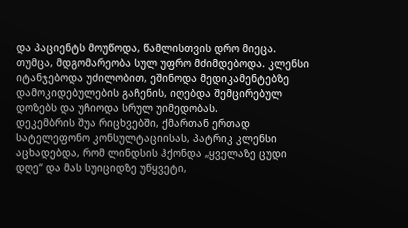და პაციენტს მოუწოდა, წამლისთვის დრო მიეცა. თუმცა, მდგომარეობა სულ უფრო მძიმდებოდა. კლენსი იტანჯებოდა უძილობით, ეშინოდა მედიკამენტებზე დამოკიდებულების გაჩენის, იღებდა შემცირებულ დოზებს და უჩიოდა სრულ უიმედობას.
დეკემბრის შუა რიცხვებში, ქმართან ერთად სატელეფონო კონსულტაციისას, პატრიკ კლენსი აცხადებდა, რომ ლინდსის ჰქონდა „ყველაზე ცუდი დღე“ და მას სუიციდზე უწყვეტი,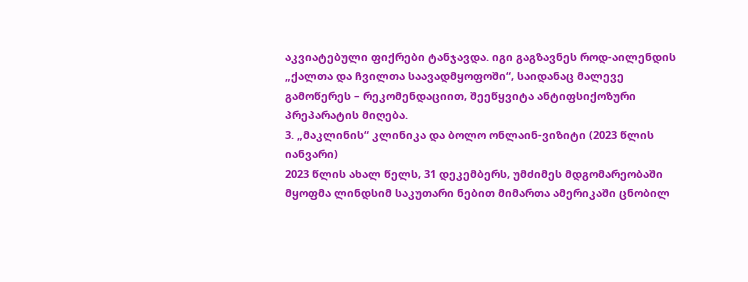აკვიატებული ფიქრები ტანჯავდა. იგი გაგზავნეს როდ-აილენდის „ქალთა და ჩვილთა საავადმყოფოში“, საიდანაც მალევე გამოწერეს – რეკომენდაციით, შეეწყვიტა ანტიფსიქოზური პრეპარატის მიღება.
3. „მაკლინის“ კლინიკა და ბოლო ონლაინ-ვიზიტი (2023 წლის იანვარი)
2023 წლის ახალ წელს, 31 დეკემბერს, უმძიმეს მდგომარეობაში მყოფმა ლინდსიმ საკუთარი ნებით მიმართა ამერიკაში ცნობილ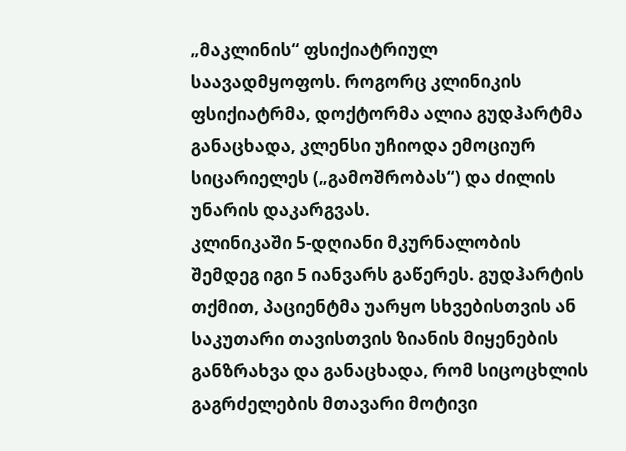„მაკლინის“ ფსიქიატრიულ საავადმყოფოს. როგორც კლინიკის ფსიქიატრმა, დოქტორმა ალია გუდჰარტმა განაცხადა, კლენსი უჩიოდა ემოციურ სიცარიელეს („გამოშრობას“) და ძილის უნარის დაკარგვას.
კლინიკაში 5-დღიანი მკურნალობის შემდეგ იგი 5 იანვარს გაწერეს. გუდჰარტის თქმით, პაციენტმა უარყო სხვებისთვის ან საკუთარი თავისთვის ზიანის მიყენების განზრახვა და განაცხადა, რომ სიცოცხლის გაგრძელების მთავარი მოტივი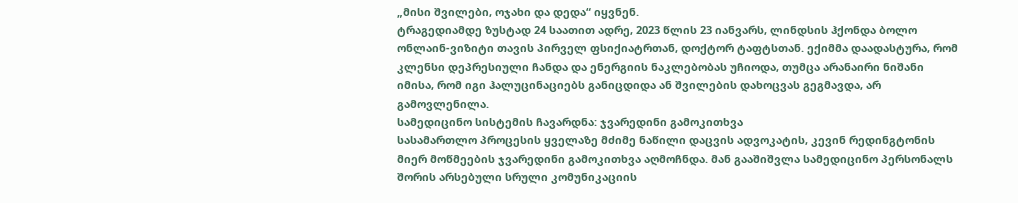„მისი შვილები, ოჯახი და დედა“ იყვნენ.
ტრაგედიამდე ზუსტად 24 საათით ადრე, 2023 წლის 23 იანვარს, ლინდსის ჰქონდა ბოლო ონლაინ-ვიზიტი თავის პირველ ფსიქიატრთან, დოქტორ ტაფტსთან. ექიმმა დაადასტურა, რომ კლენსი დეპრესიული ჩანდა და ენერგიის ნაკლებობას უჩიოდა, თუმცა არანაირი ნიშანი იმისა, რომ იგი ჰალუცინაციებს განიცდიდა ან შვილების დახოცვას გეგმავდა, არ გამოვლენილა.
სამედიცინო სისტემის ჩავარდნა: ჯვარედინი გამოკითხვა
სასამართლო პროცესის ყველაზე მძიმე ნაწილი დაცვის ადვოკატის, კევინ რედინგტონის მიერ მოწმეების ჯვარედინი გამოკითხვა აღმოჩნდა. მან გააშიშვლა სამედიცინო პერსონალს შორის არსებული სრული კომუნიკაციის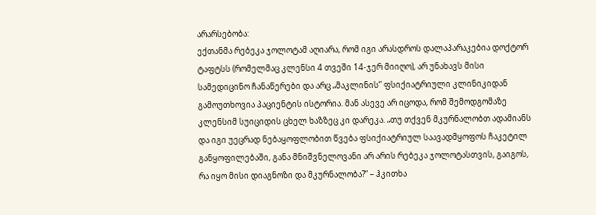არარსებობა:
ექთანმა რებეკა ჯოლოტამ აღიარა, რომ იგი არასდროს დალაპარაკებია დოქტორ ტაფტსს (რომელმაც კლენსი 4 თვეში 14-ჯერ მიიღო), არ უნახავს მისი სამედიცინო ჩანაწერები და არც „მაკლინის“ ფსიქიატრიული კლინიკიდან გამოუთხოვია პაციენტის ისტორია. მან ასევე არ იცოდა, რომ შემოდგომაზე კლენსიმ სუიციდის ცხელ ხაზზეც კი დარეკა. „თუ თქვენ მკურნალობთ ადამიანს და იგი უეცრად ნებაყოფლობით წვება ფსიქიატრიულ საავადმყოფოს ჩაკეტილ განყოფილებაში, განა მნიშვნელოვანი არ არის რებეკა ჯოლოტასთვის, გაიგოს, რა იყო მისი დიაგნოზი და მკურნალობა?“ – ჰკითხა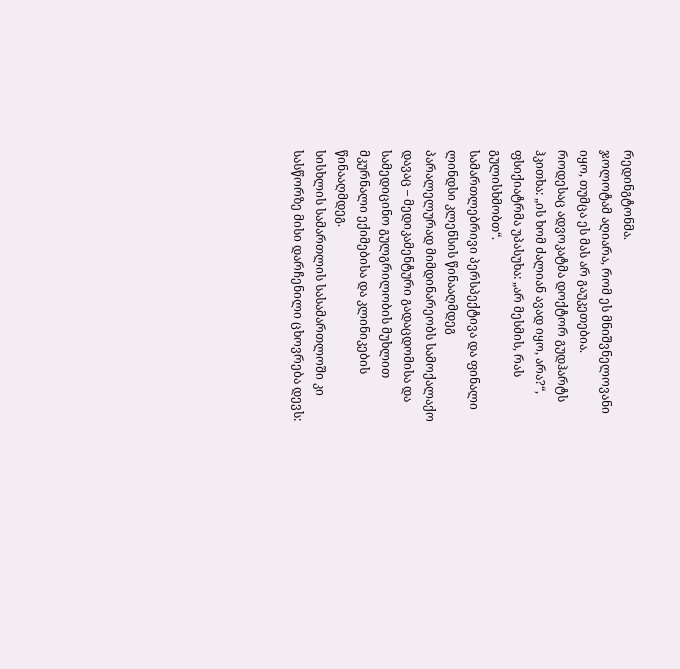რედინგტონმა.
ჯოლოტამ აღიარა, რომ ეს მნიშვნელოვანი იყო, თუმცა ეს მას არ გაუკეთებია.
როდესაც ადვოკატმა დოქტორ გუდჰარტს ჰკითხა: „ის ხომ ძალიან ავად იყო, არა?“, ფსიქიატრმა უპასუხა: „არ მესმის, რას გულისხმობთ“.
სამართლებრივი პერსპექტივა და ფინალი
ლინდსი კლენსის წინააღმდეგ პარალელურად მიმდინარეობს სამოქალაქო დავაც – მედიკამენტური გადაცდომისა და სამედიცინო გულგრილობის მუხლით მკურნალი ექიმებისა და კლინიკების წინააღმდეგ.
სისხლის სამართლის სასამართლოში კი სასწორზე მისი დარჩენილი ცხოვრება დევს: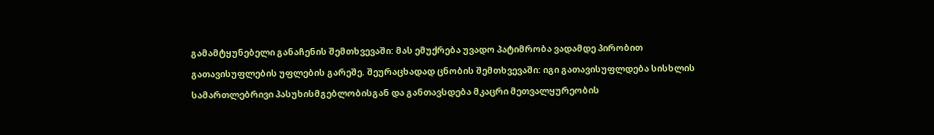გამამტყუნებელი განაჩენის შემთხვევაში: მას ემუქრება უვადო პატიმრობა ვადამდე პირობით გათავისუფლების უფლების გარეშე. შეურაცხადად ცნობის შემთხვევაში: იგი გათავისუფლდება სისხლის სამართლებრივი პასუხისმგებლობისგან და განთავსდება მკაცრი მეთვალყურეობის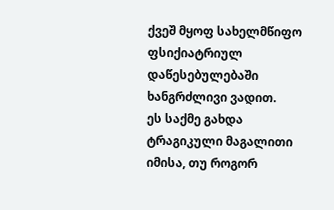ქვეშ მყოფ სახელმწიფო ფსიქიატრიულ დაწესებულებაში ხანგრძლივი ვადით.
ეს საქმე გახდა ტრაგიკული მაგალითი იმისა, თუ როგორ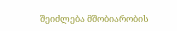შეიძლება მშობიარობის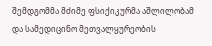შემდგომმა მძიმე ფსიქიკურმა აშლილობამ და სამედიცინო მეთვალყურეობის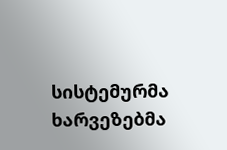სისტემურმა ხარვეზებმა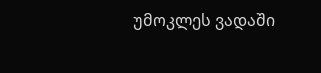უმოკლეს ვადაში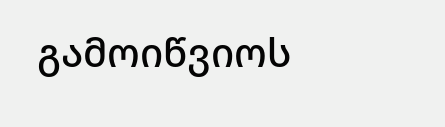გამოიწვიოს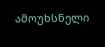ამოუხსნელი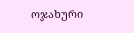ოჯახური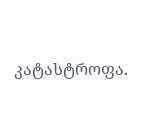კატასტროფა.